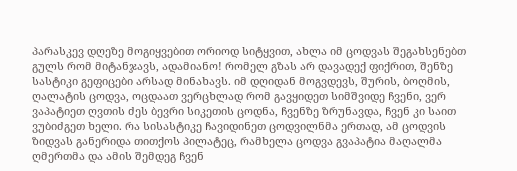პარასკევ დღეზე მოგიყვებით ორიოდ სიტყვით, ახლა იმ ცოდვას შეგახსენებთ გულს რომ მიტანჯავს, ადამიანო! რომელ გზას არ დავადექ ფიქრით, შენზე სასტიკი გეფიცები არსად მინახავს. იმ დღიდან მოგვდევს, შურის, ბოღმის, ღალატის ცოდვა, ოცდაათ ვერცხლად რომ გავყიდეთ სიმშვიდე ჩვენი, ვერ ვაპატიეთ ღვთის ძეს ბევრი სიკეთის ცოდნა, ჩვენზე ზრუნავდა, ჩვენ კი საით ვუბიძგეთ ხელი. რა სისასტიკე ჩავიდინეთ ცოდვილნმა ერთად, ამ ცოდვის ზიდვას განერიდა თითქოს პილატეც, რამხელა ცოდვა გვაპატია მაღალმა ღმერთმა და ამის შემდეგ ჩვენ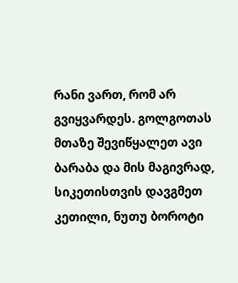რანი ვართ, რომ არ გვიყვარდეს. გოლგოთას მთაზე შევიწყალეთ ავი ბარაბა და მის მაგივრად, სიკეთისთვის დავგმეთ კეთილი, ნუთუ ბოროტი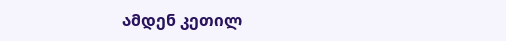ამდენ კეთილ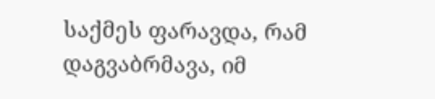საქმეს ფარავდა, რამ დაგვაბრმავა, იმ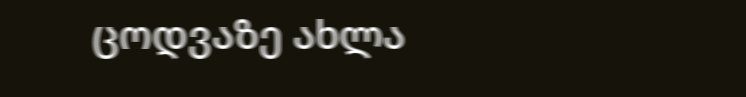ცოდვაზე ახლა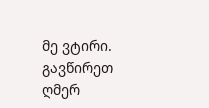მე ვტირი. გავწირეთ ღმერ